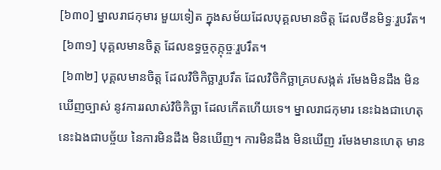[៦៣០] ម្នាលរាជកុមារ មួយទៀត ក្នុងសម័យដែលបុគ្គលមានចិត្ត ដែលថីនមិទ្ធៈរួបរឹត។
 [៦៣១] បុគ្គលមានចិត្ត ដែលឧទ្ធច្ចកុក្កុច្ចៈរួបរឹត។
 [៦៣២] បុគ្គលមានចិត្ត ដែលវិចិកិច្ឆារួបរឹត ដែលវិចិកិច្ឆាគ្របសង្កត់ រមែងមិនដឹង មិនឃើញច្បាស់ នូវការរលាស់វិចិកិច្ឆា ដែលកើតហើយទេ។ ម្នាលរាជកុមារ នេះឯងជាហេតុ នេះឯងជាបច្ច័យ នៃការមិនដឹង មិនឃើញ។ ការមិនដឹង មិនឃើញ រមែងមានហេតុ មាន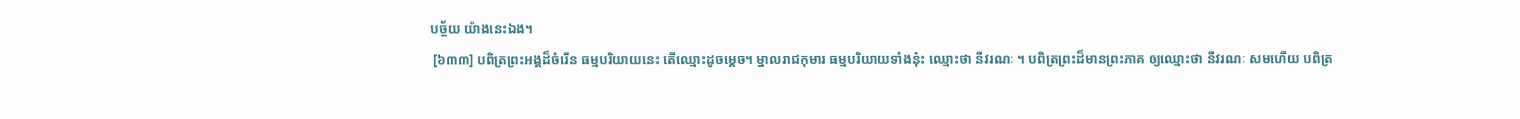បច្ច័យ យ៉ាងនេះឯង។
 [៦៣៣] បពិត្រព្រះអង្គដ៏ចំរើន ធម្មបរិយាយនេះ តើឈ្មោះដូចម្តេច។ ម្នាលរាជកុមារ ធម្មបរិយាយទាំងនុ៎ះ ឈ្មោះថា នីវរណៈ ។ បពិត្រព្រះដ៏មានព្រះភាគ ឲ្យឈ្មោះថា នីវរណៈ សមហើយ បពិត្រ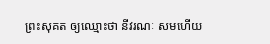ព្រះសុគត ឲ្យឈ្មោះថា នីវរណៈ សមហើយ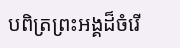បពិត្រព្រះអង្គដ៏ចំរើ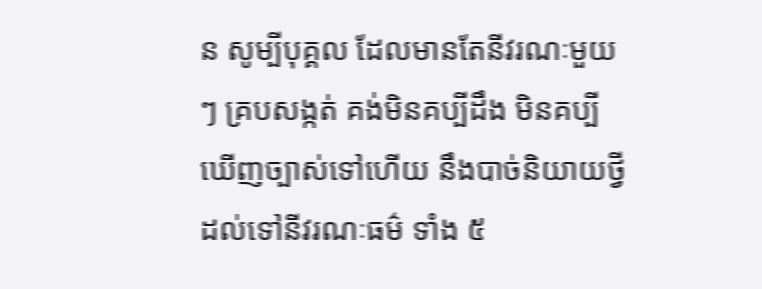ន សូម្បីបុគ្គល ដែលមានតែនីវរណៈមួយ ៗ គ្របសង្កត់ គង់មិនគប្បីដឹង មិនគប្បីឃើញច្បាស់ទៅហើយ នឹងបាច់និយាយថ្វី ដល់ទៅនីវរណៈធម៌ ទាំង ៥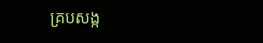គ្របសង្ក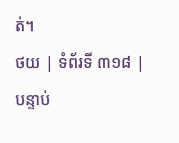ត់។
ថយ | ទំព័រទី ៣១៨ | បន្ទាប់